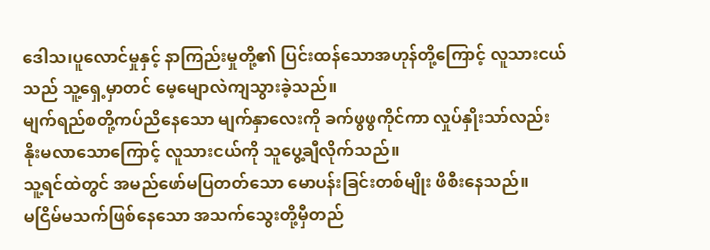ဒေါသ၊ပူလောင်မှုနှင့် နာကြည်းမှုတို့၏ ပြင်းထန်သောအဟုန်တို့ကြောင့် လူသားငယ်သည် သူ့ရှေ့မှာတင် မေ့မျောလဲကျသွားခဲ့သည်။
မျက်ရည်စတို့ကပ်ညိနေသော မျက်နှာလေးကို ခက်ဖွဖွကိုင်ကာ လှုပ်နှိုးသာ်လည်း နိုးမလာသောကြောင့် လူသားငယ်ကို သူပွေ့ချီလိုက်သည်။
သူ့ရင်ထဲတွင် အမည်ဖော်မပြတတ်သော မောပန်းခြင်းတစ်မျိုး ဖိစီးနေသည်။
မငြိမ်မသက်ဖြစ်နေသော အသက်သွေးတို့မှီတည်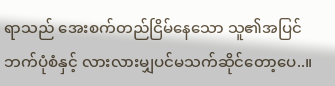ရာသည် အေးစက်တည်ငြိမ်နေသော သူ၏အပြင်ဘက်ပုံစံနှင့် လားလားမျှပင်မသက်ဆိုင်တော့ပေ..။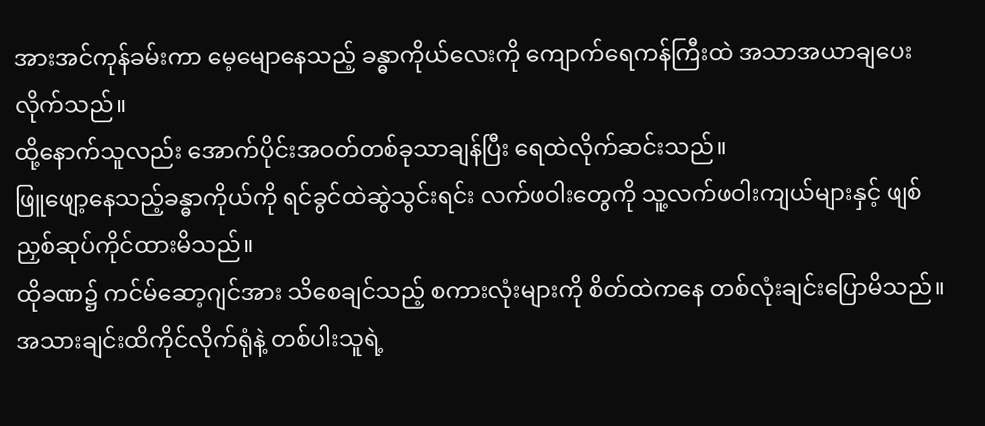အားအင်ကုန်ခမ်းကာ မေ့မျောနေသည့် ခန္ဓာကိုယ်လေးကို ကျောက်ရေကန်ကြီးထဲ အသာအယာချပေးလိုက်သည်။
ထို့နောက်သူလည်း အောက်ပိုင်းအဝတ်တစ်ခုသာချန်ပြီး ရေထဲလိုက်ဆင်းသည်။
ဖြူဖျော့နေသည့်ခန္ဓာကိုယ်ကို ရင်ခွင်ထဲဆွဲသွင်းရင်း လက်ဖဝါးတွေကို သူ့လက်ဖဝါးကျယ်များနှင့် ဖျစ်ညှစ်ဆုပ်ကိုင်ထားမိသည်။
ထိုခဏ၌ ကင်မ်ဆော့ဂျင်အား သိစေချင်သည့် စကားလုံးများကို စိတ်ထဲကနေ တစ်လုံးချင်းပြောမိသည်။
အသားချင်းထိကိုင်လိုက်ရုံနဲ့ တစ်ပါးသူရဲ့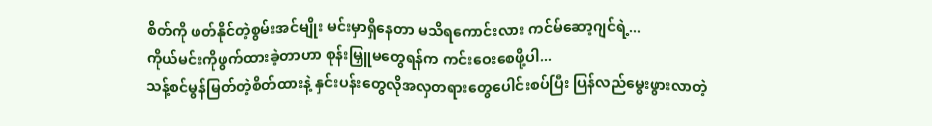စိတ်ကို ဖတ်နိုင်တဲ့စွမ်းအင်မျိုး မင်းမှာရှိနေတာ မသိရကောင်းလား ကင်မ်ဆော့ဂျင်ရဲ့...
ကိုယ်မင်းကိုဖွက်ထားခဲ့တာဟာ စုန်းမြှူမတွေရန်က ကင်းဝေးစေဖို့ပါ...
သန့်စင်မွန်မြတ်တဲ့စိတ်ထားနဲ့ နှင်းပန်းတွေလိုအလှတရားတွေပေါင်းစပ်ပြီး ပြန်လည်မွေးဖွားလာတဲ့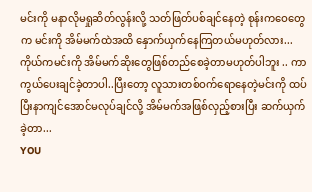မင်းကို မနာလိုမရှုဆိတ်လွန်းလို့ သတ်ဖြတ်ပစ်ချင်နေတဲ့ စုန်းကဝေတွေက မင်းကို အိမ်မက်ထဲအထိ နှောက်ယှက်နေကြတယ်မဟုတ်လား...
ကိုယ်ကမင်းကို အိမ်မက်ဆိုးတွေဖြစ်တည်စေခဲ့တာမဟုတ်ပါဘူး .. ကာကွယ်ပေးချင်ခဲ့တာပါ..ပြီးတော့ လူသားတစ်ဝက်ရောနေတဲ့မင်းကို ထပ်ပြီးနာကျင်အောင်မလုပ်ချင်လို့ အိမ်မက်အဖြစ်လှည့်စားပြီး ဆက်ယှက်ခဲ့တာ...
YOU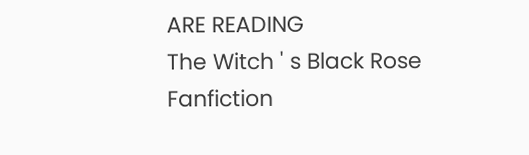ARE READING
The Witch ' s Black Rose
Fanfiction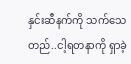နှင်းဆီနက်ကို သက်သေတည်..ငါ့ရတနာကို ရှာခဲ့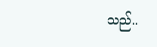သည်..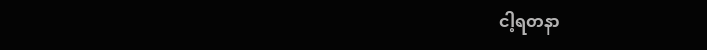ငါ့ရတနာ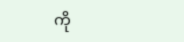ကို